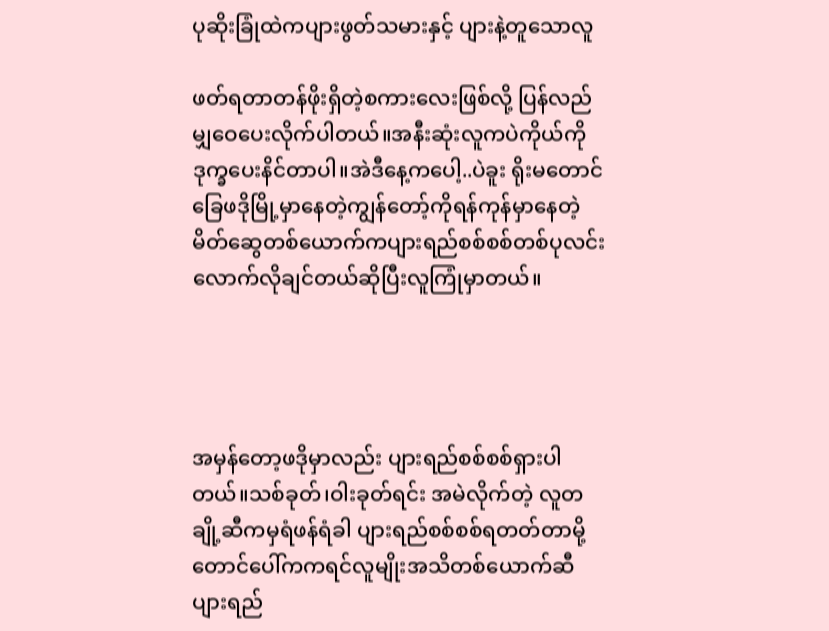ပုဆိုးခြုံထဲကပျားဖွတ်သမားနှင့် ပျားနဲ့တူသောလူ

ဖတ်ရတာတန်ဖိုးရှိတဲ့စကားလေးဖြစ်လို့ ပြန်လည်မျှဝေပေးလိုက်ပါတယ်။အနီးဆုံးလူကပဲကိုယ်ကိုဒုက္ခပေးနိင်တာပါ။အဲဒီနေ့ကပေါ့..ပဲခူး ရိုးမတောင်ခြေဖဒိုမြို့မှာနေတဲ့ကျွန်တော့်ကိုရန်ကုန်မှာနေတဲ့ မိတ်ဆွေတစ်ယောက်ကပျားရည်စစ်စစ်တစ်ပုလင်းလောက်လိုချင်တယ်ဆိုပြီးလူကြုံမှာတယ်။




အမှန်တော့ဖဒိုမှာလည်း ပျားရည်စစ်စစ်ရှားပါတယ်။သစ်ခုတ်၊ဝါးခုတ်ရင်း အမဲလိုက်တဲ့ လူတချို့ဆီကမှရံဖန်ရံခါ ပျားရည်စစ်စစ်ရတတ်တာမို့ တောင်ပေါ်ကကရင်လူမျိုးအသိတစ်ယောက်ဆီပျားရည်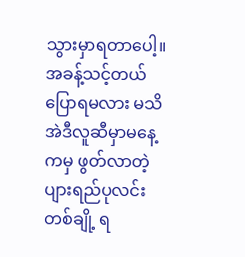သွားမှာရတာပေါ့။
အခန့်သင့်တယ်ပြောရမလား မသိ အဲဒီလူဆီမှာမနေ့ကမှ ဖွတ်လာတဲ့ပျားရည်ပုလင်းတစ်ချို့ ရ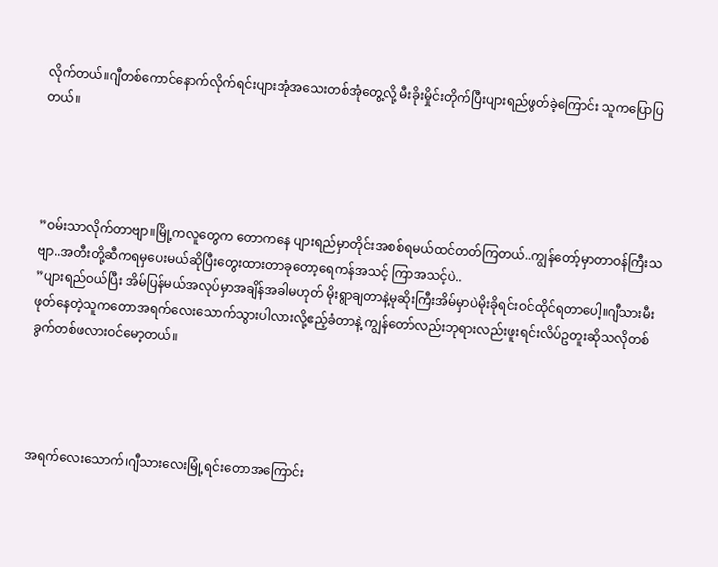လိုက်တယ်။ဂျီတစ်ကောင်နောက်လိုက်ရင်းပျားအုံအသေးတစ်အုံတွေ့လို့ မီးခိုးမှိုင်းတိုက်ပြီးပျားရည်ဖွတ်ခဲ့ကြောင်း သူကပြောပြတယ်။




”ဝမ်းသာလိုက်တာဗျာ။မြို့ကလူတွေက တောကနေ ပျားရည်မှာတိုင်းအစစ်ရမယ်ထင်တတ်ကြတယ်..ကျွန်တော့်မှာတာဝန်ကြီးသဗျာ..အတီးတို့ဆီကရမှပေးမယ်ဆိုပြီးတွေးထားတာခုတော့ရေကန်အသင့် ကြာအသင့်ပဲ..
”ပျားရည်ဝယ်ပြီး အိမ်ပြန်မယ်အလုပ်မှာအချိန်အခါမဟုတ် မိုးရွာချတာနဲ့မုဆိုးကြီးအိမ်မှာပဲမိုးခိုရင်းဝင်ထိုင်ရတာပေါ့။ဂျီသားမီးဖုတ်နေတဲ့သူကတောအရက်လေးသောက်သွားပါလားလို့ဧည့်ခံတာနဲ့ ကျွန်တော်လည်းဘုရားလည်းဖူးရင်းလိပ်ဥတူးဆိုသလိုတစ်ခွက်တစ်ဖလားဝင်မော့တယ်။




အရက်လေးသောက်၊ဂျီသားလေးမြုံ့ရင်းတောအကြောင်း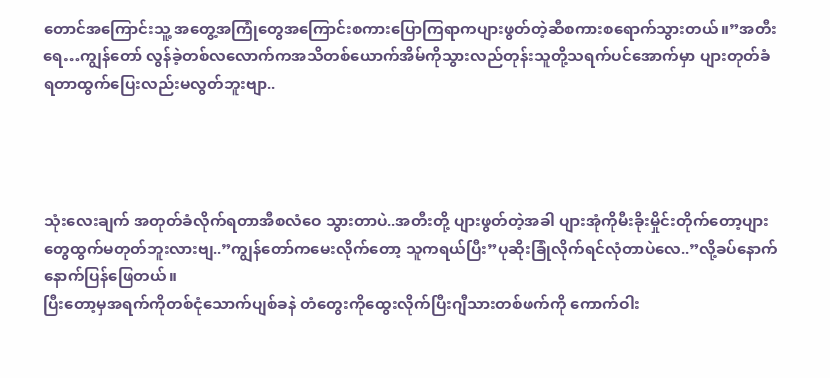တောင်အကြောင်းသူ့ အတွေ့အကြုံတွေအကြောင်းစကားပြောကြရာကပျားဖွတ်တဲ့ဆီစကားစရောက်သွားတယ်။”အတီးရေ…ကျွန်တော် လွန်ခဲ့တစ်လလောက်ကအသိတစ်ယောက်အိမ်ကိုသွားလည်တုန်းသူတို့သရက်ပင်အောက်မှာ ပျားတုတ်ခံရတာထွက်ပြေးလည်းမလွတ်ဘူးဗျာ..




သုံးလေးချက် အတုတ်ခံလိုက်ရတာအီစလံဝေ သွားတာပဲ..အတီးတို့ ပျားဖွတ်တဲ့အခါ ပျားအုံကိုမီးခိုးမှိုင်းတိုက်တော့ပျားတွေထွက်မတုတ်ဘူးလားဗျ..”ကျွန်တော်ကမေးလိုက်တော့ သူကရယ်ပြီး”ပုဆိုးခြုံလိုက်ရင်လုံတာပဲလေ..”လို့ခပ်နောက်နောက်ပြန်ဖြေတယ်။
ပြီးတော့မှအရက်ကိုတစ်ငုံသောက်ပျစ်ခနဲ တံတွေးကိုထွေးလိုက်ပြီးဂျီသားတစ်ဖက်ကို ကောက်ဝါး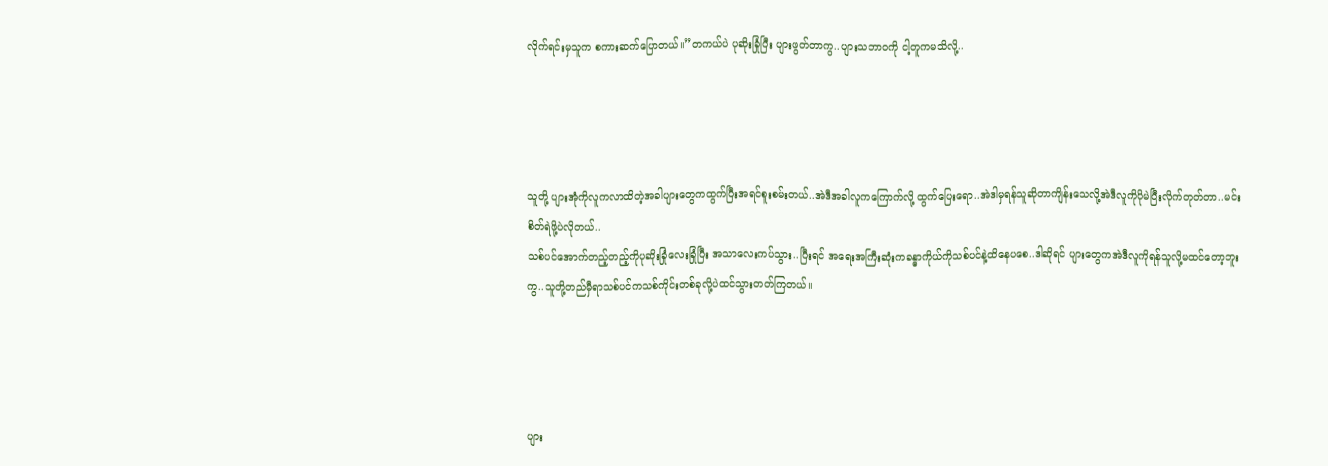လိုက်ရင်းမှသူက စကားဆက်ပြောတယ်။”တကယ်ပဲ ပုဆိုးခြုံပြီး ပျားဖွတ်တာကွ..ပျားသဘာဝကို ငါ့တူကမသိလို့..




သူတို့ ပျားအုံကိုလူကလာထိတဲ့အခါပျားတွေကထွက်ပြီးအရင်စူးစမ်းတယ်..အဲဒီအခါလူကကြောက်လို့ ထွက်ပြေးရော..အဲဒါမှရန်သူဆိုတာကျိန်းသေလို့အဲဒီလူကိုပိုမဲပြီးလိုက်တုတ်တာ..မင်းစိတ်ရဲဖို့ပဲလိုတယ်..
သစ်ပင်အောက်တည့်တည့်ကိုပုဆိုးခြုံလေးခြုံပြီး အသာလေးကပ်သွား..ပြီးရင် အရေးအကြီးဆုံးကခန္ဓာကိုယ်ကိုသစ်ပင်နဲ့ထိနေပစေ..ဒါဆိုရင် ပျားတွေကအဲဒီလူကိုရန်သူလို့မထင်တော့ဘူးကွ..သူတို့တည်မှီရာသစ်ပင်ကသစ်ကိုင်းတစ်ခုလို့ပဲထင်သွားတတ်ကြတယ်။




ပျား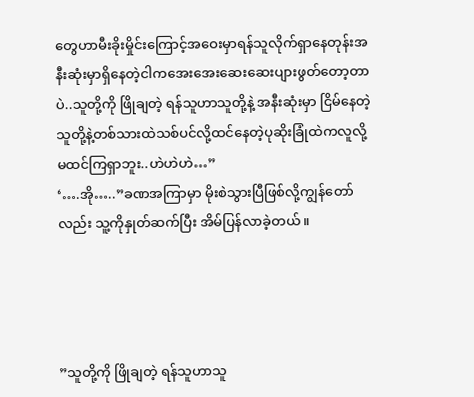တွေဟာမီးခိုးမှိုင်းကြောင့်အဝေးမှာရန်သူလိုက်ရှာနေတုန်းအနီးဆုံးမှာရှိနေတဲ့ငါကအေးအေးဆေးဆေးပျားဖွတ်တော့တာပဲ..သူတို့ကို ဖြိုချတဲ့ ရန်သူဟာသူတို့နဲ့ အနီးဆုံးမှာ ငြိမ်နေတဲ့သူတို့နဲ့တစ်သားထဲသစ်ပင်လို့ထင်နေတဲ့ပုဆိုးခြုံထဲကလူလို့မထင်ကြရှာဘူး..ဟဲဟဲဟဲ…”
‘….အို…..”ခဏအကြာမှာ မိုးစဲသွားပြီဖြစ်လို့ကျွန်တော်လည်း သူ့ကိုနှုတ်ဆက်ပြီး အိမ်ပြန်လာခဲ့တယ်။




”သူတို့ကို ဖြိုချတဲ့ ရန်သူဟာသူ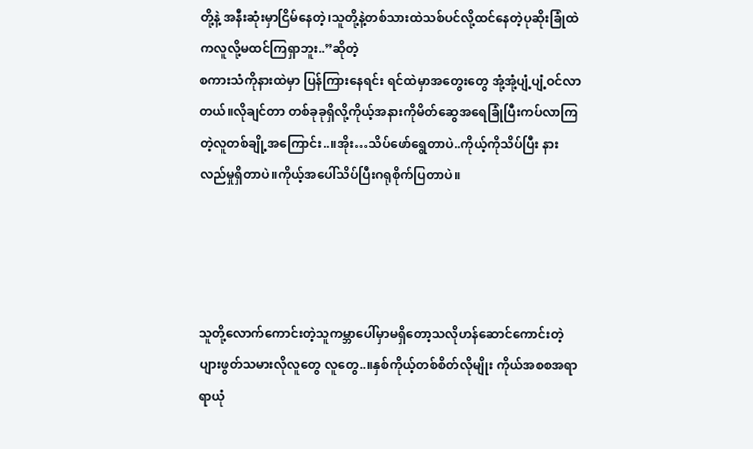တို့နဲ့ အနီးဆုံးမှာငြိမ်နေတဲ့၊သူတို့နဲ့တစ်သားထဲသစ်ပင်လို့ထင်နေတဲ့ပုဆိုးခြုံထဲကလူလို့မထင်ကြရှာဘူး..”ဆိုတဲ့
စကားသံကိုနားထဲမှာ ပြန်ကြားနေရင်း ရင်ထဲမှာအတွေးတွေ အုံ့အုံ့ပျံ့ပျံ့ဝင်လာတယ်။လိုချင်တာ တစ်ခုခုရှိလို့ကိုယ့်အနားကိုမိတ်ဆွေအရေခြုံပြီးကပ်လာကြတဲ့လူတစ်ချို့အကြောင်း..။အိုး…သိပ်ဖော်ရွေတာပဲ..ကိုယ့်ကိုသိပ်ပြီး နားလည်မှုရှိတာပဲ။ကိုယ့်အပေါ်သိပ်ပြီးဂရုစိုက်ပြတာပဲ။




သူတို့လောက်ကောင်းတဲ့သူကမ္ဘာပေါ်မှာမရှိတော့သလိုဟန်ဆောင်ကောင်းတဲ့ပျားဖွတ်သမားလိုလူတွေ လူတွေ..။နှစ်ကိုယ့်တစ်စိတ်လိုမျိုး ကိုယ်အစစအရာရာယုံ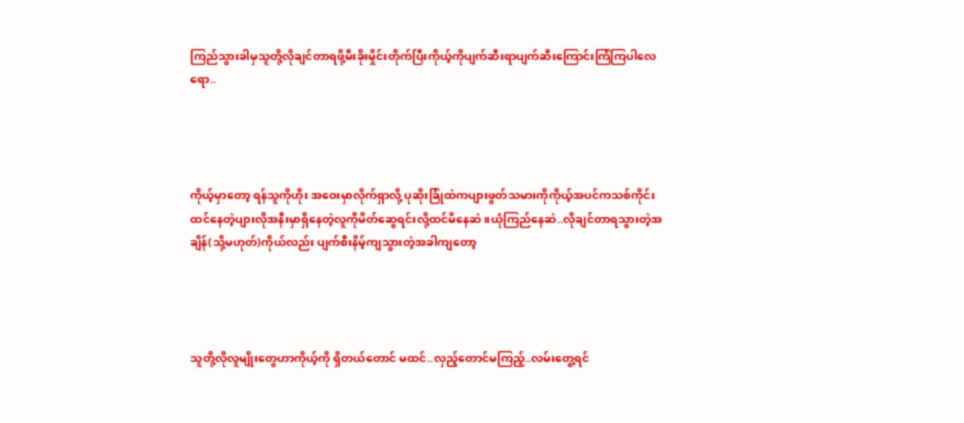ကြည်သွားခါမှသူတို့လိုချင်တာရဖို့မီးခိုးမှိုင်းတိုက်ပြီးကိုယ့်ကိုပျက်ဆီးရာပျက်ဆီးကြောင်းကြံကြပါလေရော..




ကိုယ့်မှာတော့ ရန်သူကိုဟိုး အဝေးမှာလိုက်ရှာလို့ ပုဆိုးခြုံထဲကပျားဖွတ်သမားကိုကိုယ့်အပင်ကသစ်ကိုင်းထင်နေတဲ့ပျားလိုအနီးမှာရှိနေတဲ့လူကိုမိတ်ဆွေရင်းလို့ထင်မိနေဆဲ။ယုံကြည်နေဆဲ..လိုချင်တာရသွားတဲ့အချိန်(သို့မဟုတ်)ကိုယ်လည်း ပျက်စီးနိမ့်ကျသွားတဲ့အခါကျတော့




သူတို့လိုလူမျိုးတွေဟာကိုယ့်ကို ရှိတယ်တောင် မထင်..လှည့်တောင်မကြည့်..လမ်းတွေ့ရင်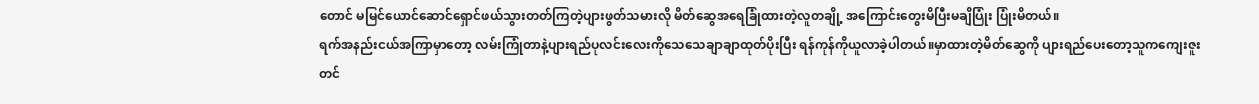တောင် မမြင်ယောင်ဆောင်ရှောင်ဖယ်သွားတတ်ကြတဲ့ပျားဖွတ်သမားလို မိတ်ဆွေအရေခြုံထားတဲ့လူတချို့ အကြောင်းတွေးမိပြီးမချိပြုံး ပြုံးမိတယ်။
ရက်အနည်းငယ်အကြာမှာတော့ လမ်းကြုံတာနဲ့ပျားရည်ပုလင်းလေးကိုသေသေချာချာထုတ်ပိုးပြီး ရန်ကုန်ကိုယူလာခဲ့ပါတယ်။မှာထားတဲ့မိတ်ဆွေကို ပျားရည်ပေးတော့သူကကျေးဇူးတင်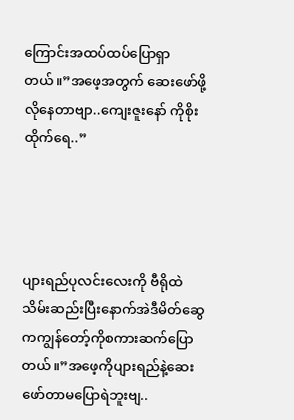ကြောင်းအထပ်ထပ်ပြောရှာတယ်။”အဖေ့အတွက် ဆေးဖော်ဖို့ လိုနေတာဗျာ..ကျေးဇူးနော် ကိုစိုးထိုက်ရေ..”




ပျားရည်ပုလင်းလေးကို ဗီရိုထဲသိမ်းဆည်းပြီးနောက်အဲဒီမိတ်ဆွေကကျွန်တော့်ကိုစကားဆက်ပြောတယ်။”အဖေ့ကိုပျားရည်နဲ့ဆေးဖော်တာမပြောရဲဘူးဗျ..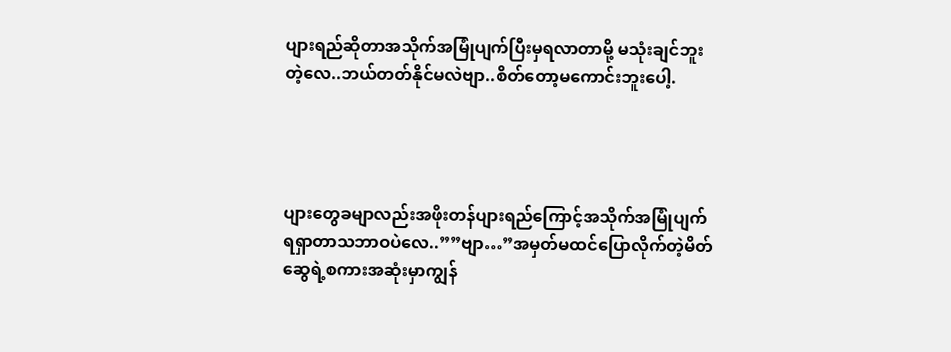ပျားရည်ဆိုတာအသိုက်အမြုံပျက်ပြီးမှရလာတာမို့ မသုံးချင်ဘူးတဲ့လေ..ဘယ်တတ်နိုင်မလဲဗျာ..စိတ်တော့မကောင်းဘူးပေါ့.




ပျားတွေခမျာလည်းအဖိုးတန်ပျားရည်ကြောင့်အသိုက်အမြုံပျက်ရရှာတာသဘာဝပဲလေ..””ဗျာ…”အမှတ်မထင်ပြောလိုက်တဲ့မိတ်ဆွေရဲ့စကားအဆုံးမှာကျွန်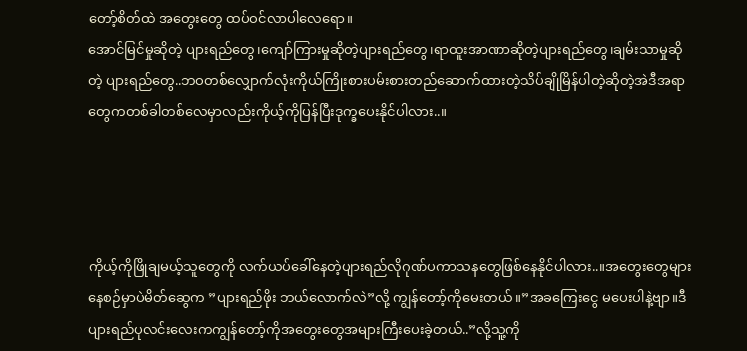တော့်စိတ်ထဲ အတွေးတွေ ထပ်ဝင်လာပါလေရော။
အောင်မြင်မှုဆိုတဲ့ ပျားရည်တွေ၊ကျော်ကြားမှုဆိုတဲ့ပျားရည်တွေ၊ရာထူးအာဏာဆိုတဲ့ပျားရည်တွေ၊ချမ်းသာမှုဆိုတဲ့ ပျားရည်တွေ..ဘဝတစ်လျှောက်လုံးကိုယ်ကြိုးစားပမ်းစားတည်ဆောက်ထားတဲ့သိပ်ချိုမြိန်ပါတဲ့ဆိုတဲ့အဲဒီအရာတွေကတစ်ခါတစ်လေမှာလည်းကိုယ့်ကိုပြန်ပြီးဒုက္ခပေးနိုင်ပါလား..။




ကိုယ့်ကိုဖြိုချမယ့်သူတွေကို လက်ယပ်ခေါ်နေတဲ့ပျားရည်လိုဂုဏ်ပကာသနတွေဖြစ်နေနိုင်ပါလား..။အတွေးတွေများနေစဉ်မှာပဲမိတ်ဆွေက ”ပျားရည်ဖိုး ဘယ်လောက်လဲ”လို့ ကျွန်တော့်ကိုမေးတယ်။”အခကြေးငွေ မပေးပါနဲ့ဗျာ။ဒီပျားရည်ပုလင်းလေးကကျွန်တော့်ကိုအတွေးတွေအများကြီးပေးခဲ့တယ်..”လို့သူ့ကို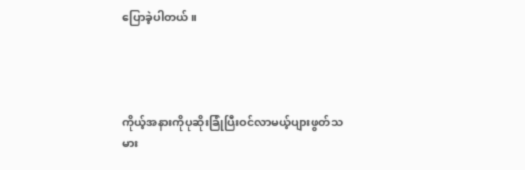ပြောခဲ့ပါတယ်။




ကိုယ့်အနားကိုပုဆိုးခြုံပြီးဝင်လာမယ့်ပျားဖွတ်သမား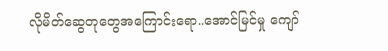လိုမိတ်ဆွေတုတွေအကြောင်းရော..အောင်မြင်မှု ကျော်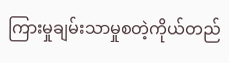ကြားမှုချမ်းသာမှုစတဲ့ကိုယ်တည်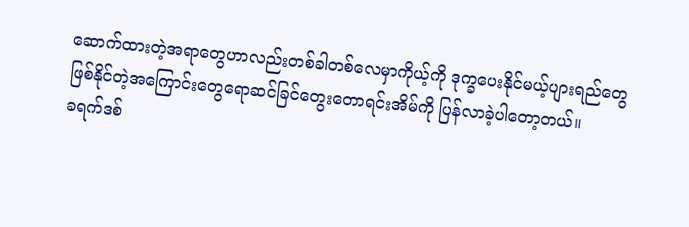ဆောက်ထားတဲ့အရာတွေဟာလည်းတစ်ခါတစ်လေမှာကိုယ့်ကို ဒုက္ခပေးနိုင်မယ့်ပျားရည်တွေဖြစ်နိုင်တဲ့အကြောင်းတွေရောဆင်ခြင်တွေးတောရင်းအိမ်ကို ပြန်လာခဲ့ပါတော့တယ်။
ခရက်ဒစ်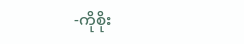-ကိုစိုး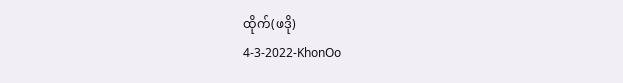ထိုက်(ဖဒို)
4-3-2022-KhonOo